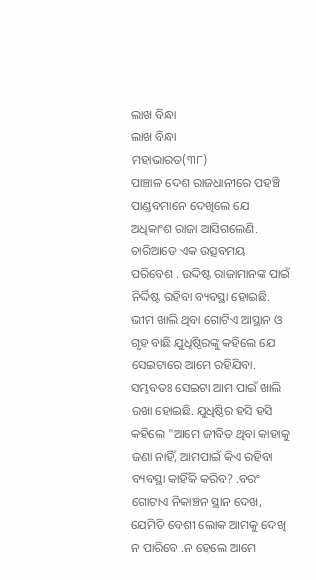ଲାଖ ବିନ୍ଧା
ଲାଖ ବିନ୍ଧା
ମହାଭାରତ(୩୮)
ପାଞ୍ଚାଳ ଦେଶ ରାଜଧାନୀରେ ପହଞ୍ଚି ପାଣ୍ଡବମାନେ ଦେଖିଲେ ଯେ ଅଧିକାଂଶ ରାଜା ଆସିଗଲେଣି. ଚାରିଆଡେ ଏକ ଉତ୍ସବମୟ ପରିବେଶ . ଉଦ୍ଦିଷ୍ଟ ରାଜାମାନଙ୍କ ପାଇଁ ନିର୍ଦ୍ଦିଷ୍ଟ ରହିବା ବ୍ୟବସ୍ଥା ହୋଇଛି. ଭୀମ ଖାଲି ଥିବା ଗୋଟିଏ ଆସ୍ଥାନ ଓ ଗୃହ ବାଛି ଯୁଧିଷ୍ଠିରଙ୍କୁ କହିଲେ ଯେ ସେଇଟାରେ ଆମେ ରହିଯିବା. ସମ୍ଭବତଃ ସେଇଟା ଆମ ପାଇଁ ଖାଲି ରଖା ହୋଇଛି. ଯୁଧିଷ୍ଠିର ହସି ହସି କହିଲେ "ଆମେ ଜୀବିତ ଥିବା କାହାକୁ ଜଣା ନାହିଁ, ଆମପାଇଁ କିଏ ରହିବା ବ୍ୟବସ୍ଥା କାହିଁକି କରିବ? .ବରଂ ଗୋଟାଏ ନିକାଞ୍ଚନ ସ୍ଥାନ ଦେଖ, ଯେମିତି ବେଶୀ ଲୋକ ଆମକୁ ଦେଖି ନ ପାରିବେ .ନ ହେଲେ ଆମେ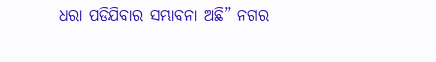ଧରା ପଡିଯିବାର ସମ୍ଭାବନା ଅଛି” ନଗର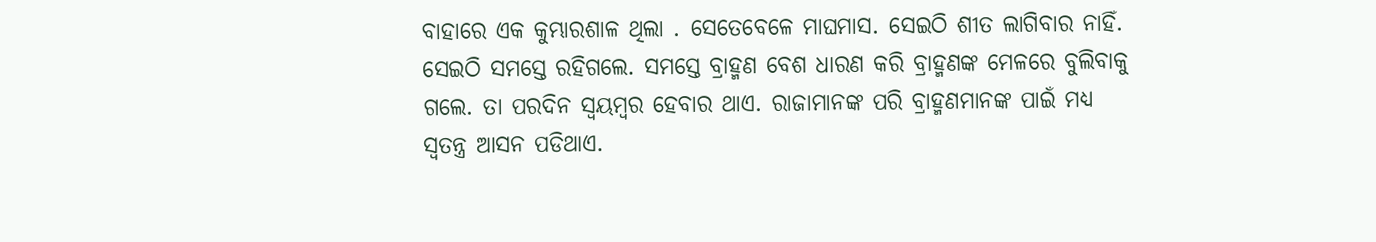ବାହାରେ ଏକ କୁମ୍ଭାରଶାଳ ଥିଲା . ସେତେବେଳେ ମାଘମାସ. ସେଇଠି ଶୀତ ଲାଗିବାର ନାହିଁ. ସେଇଠି ସମସ୍ତେ ରହିଗଲେ. ସମସ୍ତେ ବ୍ରାହ୍ମଣ ବେଶ ଧାରଣ କରି ବ୍ରାହ୍ମଣଙ୍କ ମେଳରେ ବୁଲିବାକୁ ଗଲେ. ତା ପରଦିନ ସ୍ଵୟମ୍ବର ହେବାର ଥାଏ. ରାଜାମାନଙ୍କ ପରି ବ୍ରାହ୍ମଣମାନଙ୍କ ପାଇଁ ମଧ୍ୟ ସ୍ୱତନ୍ତ୍ର ଆସନ ପଡିଥାଏ.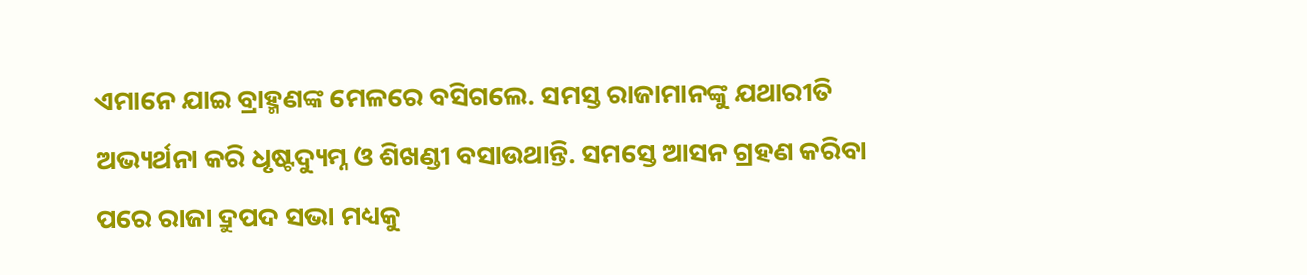ଏମାନେ ଯାଇ ବ୍ରାହ୍ମଣଙ୍କ ମେଳରେ ବସିଗଲେ. ସମସ୍ତ ରାଜାମାନଙ୍କୁ ଯଥାରୀତି ଅଭ୍ୟର୍ଥନା କରି ଧୃଷ୍ଟଦ୍ୟୁମ୍ନ ଓ ଶିଖଣ୍ଡୀ ବସାଉଥାନ୍ତି. ସମସ୍ତେ ଆସନ ଗ୍ରହଣ କରିବା ପରେ ରାଜା ଦ୍ରୁପଦ ସଭା ମଧ୍ୟକୁ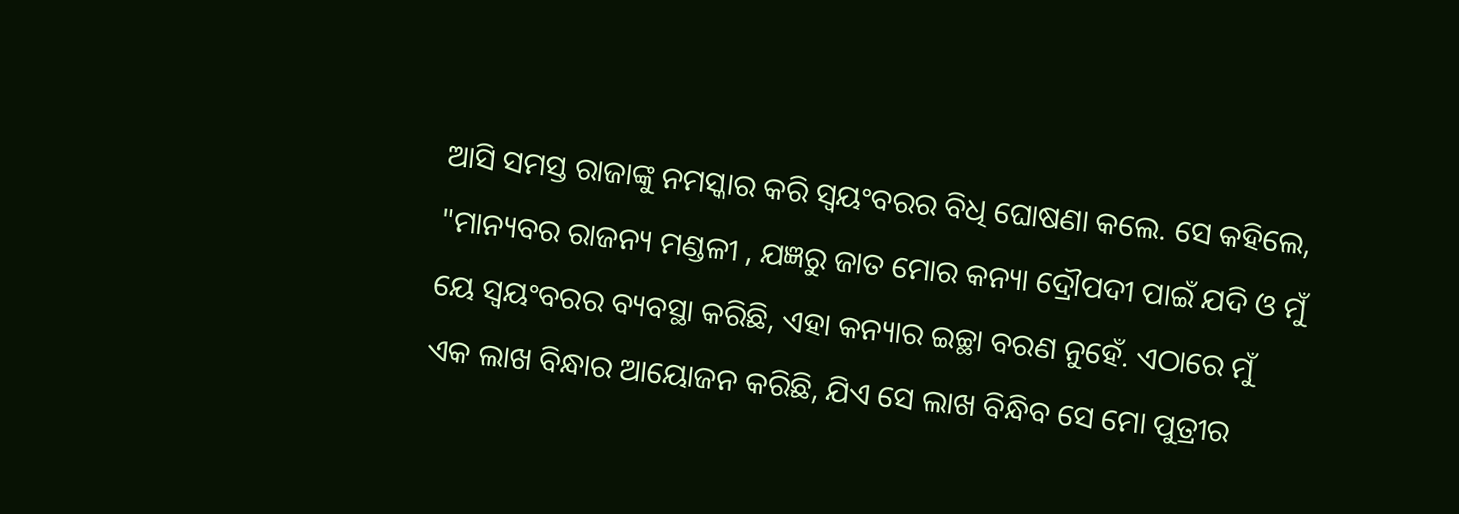ଆସି ସମସ୍ତ ରାଜାଙ୍କୁ ନମସ୍କାର କରି ସ୍ଵୟଂବରର ବିଧି ଘୋଷଣା କଲେ. ସେ କହିଲେ, "ମାନ୍ୟବର ରାଜନ୍ୟ ମଣ୍ଡଳୀ , ଯଜ୍ଞରୁ ଜାତ ମୋର କନ୍ୟା ଦ୍ରୌପଦୀ ପାଇଁ ଯଦି ଓ ମୁଁ ୟେ ସ୍ଵୟଂବରର ବ୍ୟବସ୍ଥା କରିଛି, ଏହା କନ୍ୟାର ଇଚ୍ଛା ବରଣ ନୁହେଁ. ଏଠାରେ ମୁଁ ଏକ ଲାଖ ବିନ୍ଧାର ଆୟୋଜନ କରିଛି, ଯିଏ ସେ ଲାଖ ବିନ୍ଧିବ ସେ ମୋ ପୁତ୍ରୀର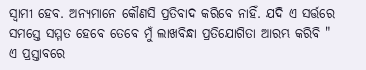ସ୍ୱାମୀ ହେବ. ଅନ୍ୟମାନେ କୌଣସି ପ୍ରତିବାଦ କରିବେ ନାହିଁ. ଯଦି ଏ ସର୍ତ୍ତରେ ସମସ୍ତେ ସମ୍ମତ ହେବେ ତେବେ ମୁଁ ଲାଖବିନ୍ଧା ପ୍ରତିଯୋଗିତା ଆରମ୍ଭ କରିବି " ଏ ପ୍ରସ୍ତାବରେ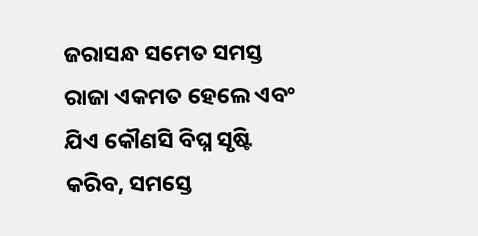ଜରାସନ୍ଧ ସମେତ ସମସ୍ତ ରାଜା ଏକମତ ହେଲେ ଏବଂ ଯିଏ କୌଣସି ବିଘ୍ନ ସୃଷ୍ଟି କରିବ, ସମସ୍ତେ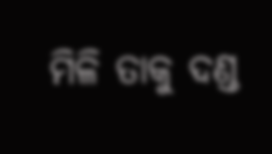ମିଳି ତାକୁ ଦଣ୍ଡ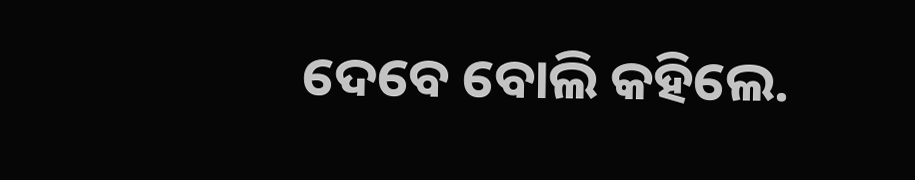ଦେବେ ବୋଲି କହିଲେ.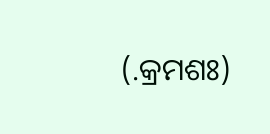(.କ୍ରମଶଃ)